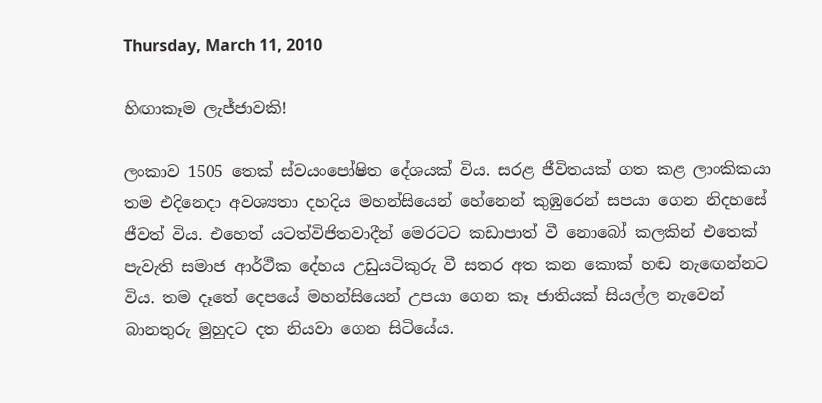Thursday, March 11, 2010

හිඟාකෑම ලැජ්ජාවකි!

ලංකාව 1505 තෙක් ස්වයංපෝෂිත දේශයක් විය. සරළ ජීවිතයක් ගත කළ ලාංකිකයා තම එදිනෙදා අවශ්‍යතා දහදිය මහන්සියෙන් හේනෙන් කුඹුරෙන් සපයා ගෙන නිදහසේ ජීවත් විය. එහෙත් යටත්විජිතවාදීන් මෙරටට කඩාපාත් වී නොබෝ කලකින් එතෙක් පැවැති සමාජ ආර්ථීක දේහය උඩුයටිකුරු වී සතර අත කන කොක් හඬ නැඟෙන්නට විය. තම දෑතේ දෙපයේ මහන්සියෙන් උපයා ගෙන කෑ ජාතියක් සියල්ල නැවෙන් බානතුරු මුහුදට දත නියවා ගෙන සිටියේය.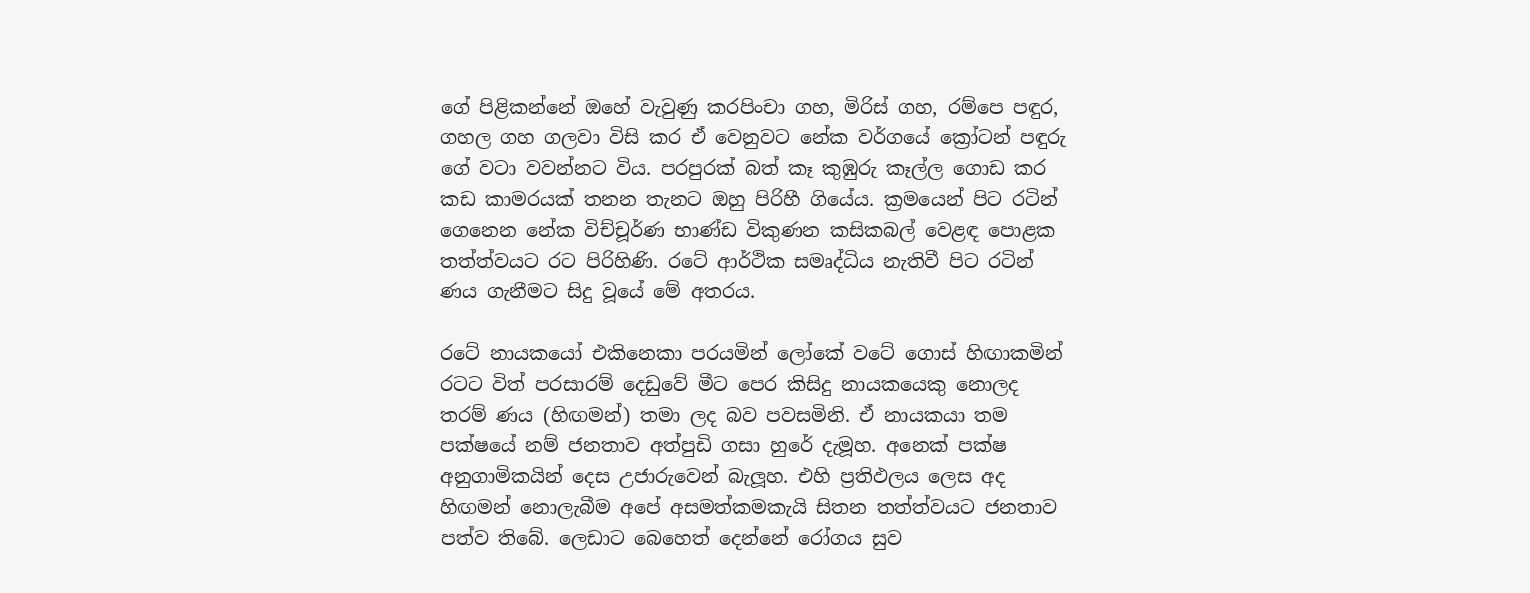ගේ පිළිකන්නේ ඔහේ වැවුණු කරපිංචා ගහ, මිරිස් ගහ, රම්පෙ පඳුර, ගහල ගහ ගලවා විසි කර ඒ වෙනුවට නේක වර්ගයේ ක්‍රෝටන් පඳුරු ගේ වටා වවන්නට විය. පරපුරක් බත් කෑ කුඹුරු කෑල්ල ගොඩ කර කඩ කාමරයක් තනන තැනට ඔහු පිරිහී ගියේය. ක්‍රමයෙන් පිට රටින් ගෙනෙන නේක විච්චූර්ණ භාණ්ඩ විකුණන කසිකබල් වෙළඳ පොළක තත්ත්වයට රට පිරිහිණි. රටේ ආර්ථික සමෘද්ධිය නැතිවී පිට රටින් ණය ගැනීමට සිදු වූයේ මේ අතරය.

රටේ නායකයෝ එකිනෙකා පරයමින් ලෝකේ වටේ ගොස් හිඟාකමින් රටට විත් පරසාරම් දෙඩුවේ මීට පෙර කිසිදු නායකයෙකු නොලද තරම් ණය (හිඟමන්) තමා ලද බව පවසමිනි. ඒ නායකයා තම පක්ෂයේ නම් ජනතාව අත්පුඩි ගසා හුරේ දැමූහ. අනෙක් පක්ෂ අනුගාමිකයින් දෙස උජාරුවෙන් බැලූහ. එහි ප්‍රතිඵලය ලෙස අද හිඟමන් නොලැබීම අපේ අසමත්කමකැයි සිතන තත්ත්වයට ජනතාව පත්ව තිබේ. ලෙඩාට බෙහෙ‍ත් දෙන්නේ රෝගය සුව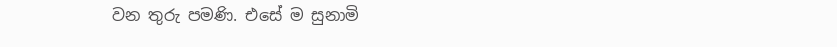වන තුරු පමණි. එසේ ම සුනාමි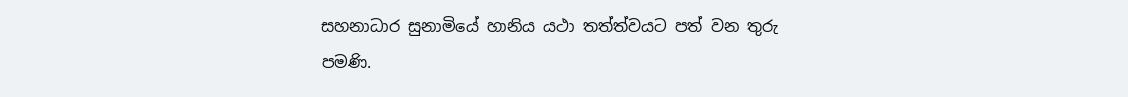සහනාධාර සුනාමියේ හානිය යථා තත්ත්වයට පත් වන තුරු පමණි.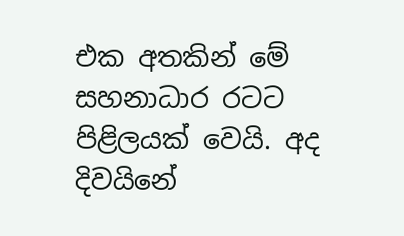එක අතකින් මේ සහනාධාර රටට පිළිලයක් වෙයි. අද දිවයිනේ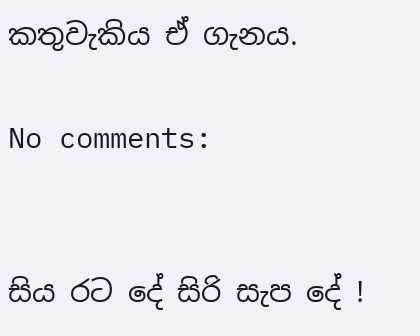කතුවැකිය ඒ ගැනය.

No comments:


සිය රට දේ සිරි සැප දේ !